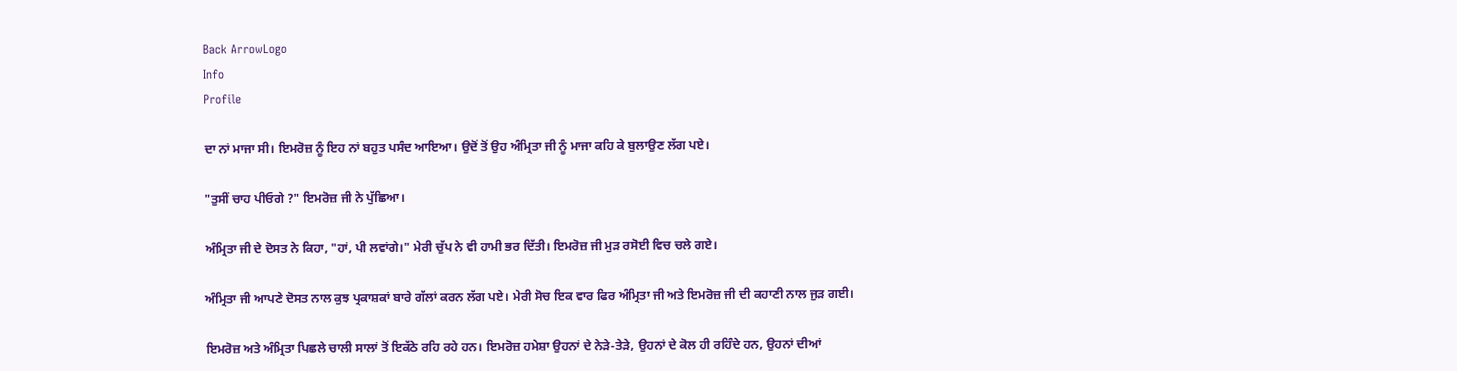Back ArrowLogo
Info
Profile

ਦਾ ਨਾਂ ਮਾਜਾ ਸੀ। ਇਮਰੋਜ਼ ਨੂੰ ਇਹ ਨਾਂ ਬਹੁਤ ਪਸੰਦ ਆਇਆ। ਉਦੋਂ ਤੋਂ ਉਹ ਅੰਮ੍ਰਿਤਾ ਜੀ ਨੂੰ ਮਾਜਾ ਕਹਿ ਕੇ ਬੁਲਾਉਣ ਲੱਗ ਪਏ।

"ਤੁਸੀਂ ਚਾਹ ਪੀਓਗੇ ?" ਇਮਰੋਜ਼ ਜੀ ਨੇ ਪੁੱਛਿਆ।

ਅੰਮ੍ਰਿਤਾ ਜੀ ਦੇ ਦੋਸਤ ਨੇ ਕਿਹਾ, "ਹਾਂ, ਪੀ ਲਵਾਂਗੇ।" ਮੇਰੀ ਚੁੱਪ ਨੇ ਵੀ ਹਾਮੀ ਭਰ ਦਿੱਤੀ। ਇਮਰੋਜ਼ ਜੀ ਮੁੜ ਰਸੋਈ ਵਿਚ ਚਲੇ ਗਏ।

ਅੰਮ੍ਰਿਤਾ ਜੀ ਆਪਣੇ ਦੋਸਤ ਨਾਲ ਕੁਝ ਪ੍ਰਕਾਸ਼ਕਾਂ ਬਾਰੇ ਗੱਲਾਂ ਕਰਨ ਲੱਗ ਪਏ। ਮੇਰੀ ਸੋਚ ਇਕ ਵਾਰ ਫਿਰ ਅੰਮ੍ਰਿਤਾ ਜੀ ਅਤੇ ਇਮਰੋਜ਼ ਜੀ ਦੀ ਕਹਾਣੀ ਨਾਲ ਜੁੜ ਗਈ।

ਇਮਰੋਜ਼ ਅਤੇ ਅੰਮ੍ਰਿਤਾ ਪਿਛਲੇ ਚਾਲੀ ਸਾਲਾਂ ਤੋਂ ਇਕੱਠੇ ਰਹਿ ਰਹੇ ਹਨ। ਇਮਰੋਜ਼ ਹਮੇਸ਼ਾ ਉਹਨਾਂ ਦੇ ਨੇੜੇ-ਤੇੜੇ, ਉਹਨਾਂ ਦੇ ਕੋਲ ਹੀ ਰਹਿੰਦੇ ਹਨ, ਉਹਨਾਂ ਦੀਆਂ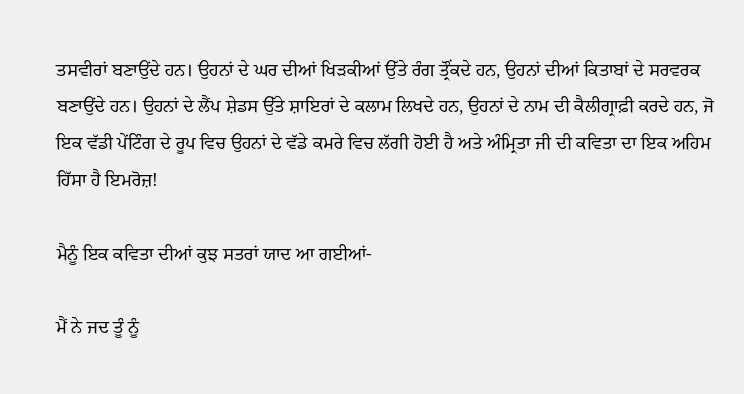ਤਸਵੀਰਾਂ ਬਣਾਉਂਦੇ ਹਨ। ਉਹਨਾਂ ਦੇ ਘਰ ਦੀਆਂ ਖਿੜਕੀਆਂ ਉੱਤੇ ਰੰਗ ਤ੍ਰੌਂਕਦੇ ਹਨ, ਉਹਨਾਂ ਦੀਆਂ ਕਿਤਾਬਾਂ ਦੇ ਸਰਵਰਕ ਬਣਾਉਂਦੇ ਹਨ। ਉਹਨਾਂ ਦੇ ਲੈਂਪ ਸ਼ੇਡਸ ਉੱਤੇ ਸ਼ਾਇਰਾਂ ਦੇ ਕਲਾਮ ਲਿਖਦੇ ਹਨ, ਉਹਨਾਂ ਦੇ ਨਾਮ ਦੀ ਕੈਲੀਗ੍ਰਾਫ਼ੀ ਕਰਦੇ ਹਨ, ਜੋ ਇਕ ਵੱਡੀ ਪੇਂਟਿੰਗ ਦੇ ਰੂਪ ਵਿਚ ਉਹਨਾਂ ਦੇ ਵੱਡੇ ਕਮਰੇ ਵਿਚ ਲੱਗੀ ਹੋਈ ਹੈ ਅਤੇ ਅੰਮ੍ਰਿਤਾ ਜੀ ਦੀ ਕਵਿਤਾ ਦਾ ਇਕ ਅਹਿਮ ਹਿੱਸਾ ਹੈ ਇਮਰੋਜ਼!

ਮੈਨੂੰ ਇਕ ਕਵਿਤਾ ਦੀਆਂ ਕੁਝ ਸਤਰਾਂ ਯਾਦ ਆ ਗਈਆਂ-

ਮੈਂ ਨੇ ਜਦ ਤੂੰ ਨੂੰ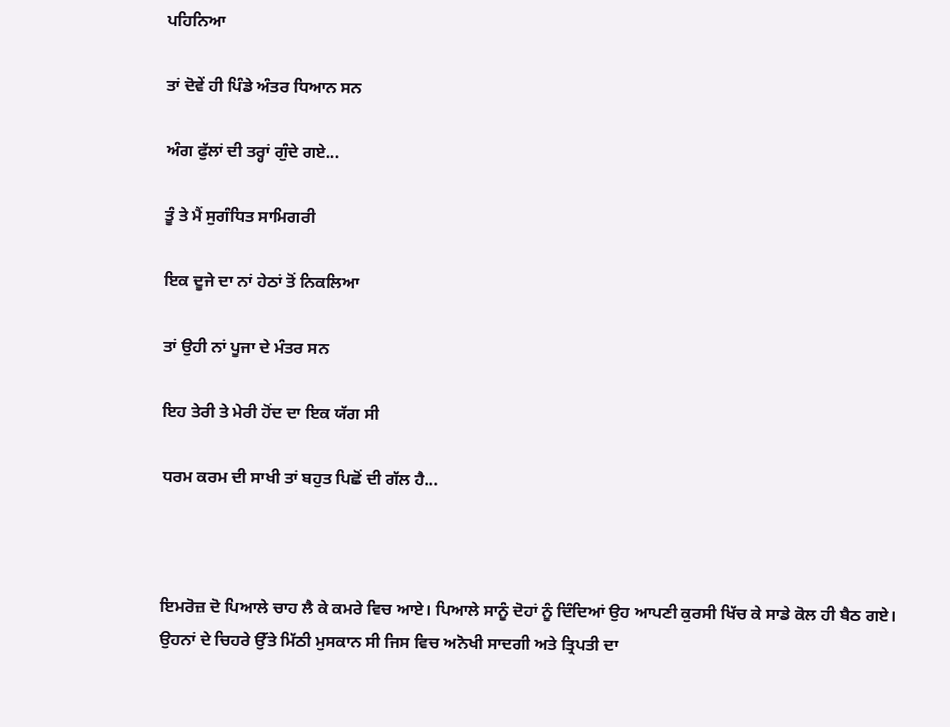ਪਹਿਨਿਆ

ਤਾਂ ਦੋਵੇਂ ਹੀ ਪਿੰਡੇ ਅੰਤਰ ਧਿਆਨ ਸਨ

ਅੰਗ ਫੁੱਲਾਂ ਦੀ ਤਰ੍ਹਾਂ ਗੁੰਦੇ ਗਏ...

ਤੂੰ ਤੇ ਮੈਂ ਸੁਗੰਧਿਤ ਸਾਮਿਗਰੀ

ਇਕ ਦੂਜੇ ਦਾ ਨਾਂ ਹੇਠਾਂ ਤੋਂ ਨਿਕਲਿਆ

ਤਾਂ ਉਹੀ ਨਾਂ ਪੂਜਾ ਦੇ ਮੰਤਰ ਸਨ

ਇਹ ਤੇਰੀ ਤੇ ਮੇਰੀ ਹੋਂਦ ਦਾ ਇਕ ਯੱਗ ਸੀ

ਧਰਮ ਕਰਮ ਦੀ ਸਾਖੀ ਤਾਂ ਬਹੁਤ ਪਿਛੋਂ ਦੀ ਗੱਲ ਹੈ...



ਇਮਰੋਜ਼ ਦੋ ਪਿਆਲੇ ਚਾਹ ਲੈ ਕੇ ਕਮਰੇ ਵਿਚ ਆਏ। ਪਿਆਲੇ ਸਾਨੂੰ ਦੋਹਾਂ ਨੂੰ ਦਿੰਦਿਆਂ ਉਹ ਆਪਣੀ ਕੁਰਸੀ ਖਿੱਚ ਕੇ ਸਾਡੇ ਕੋਲ ਹੀ ਬੈਠ ਗਏ। ਉਹਨਾਂ ਦੇ ਚਿਹਰੇ ਉੱਤੇ ਮਿੱਠੀ ਮੁਸਕਾਨ ਸੀ ਜਿਸ ਵਿਚ ਅਨੋਖੀ ਸਾਦਗੀ ਅਤੇ ਤ੍ਰਿਪਤੀ ਦਾ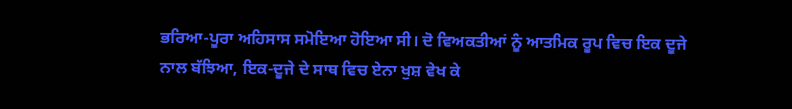ਭਰਿਆ-ਪੂਰਾ ਅਹਿਸਾਸ ਸਮੋਇਆ ਹੋਇਆ ਸੀ। ਦੋ ਵਿਅਕਤੀਆਂ ਨੂੰ ਆਤਮਿਕ ਰੂਪ ਵਿਚ ਇਕ ਦੂਜੇ ਨਾਲ ਬੱਝਿਆ, ਇਕ-ਦੂਜੇ ਦੇ ਸਾਥ ਵਿਚ ਏਨਾ ਖੁਸ਼ ਵੇਖ ਕੇ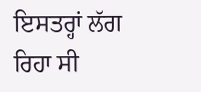ਇਸਤਰ੍ਹਾਂ ਲੱਗ ਰਿਹਾ ਸੀ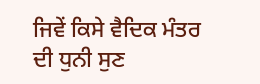ਜਿਵੇਂ ਕਿਸੇ ਵੈਦਿਕ ਮੰਤਰ ਦੀ ਧੁਨੀ ਸੁਣ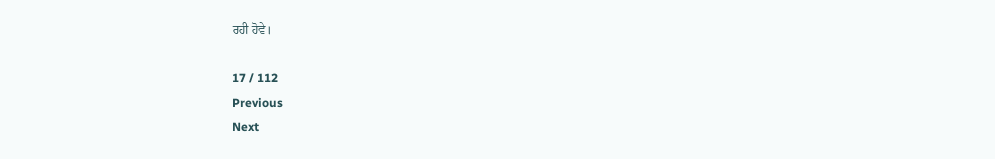ਰਹੀ ਹੋਵੇ।

17 / 112
Previous
Next